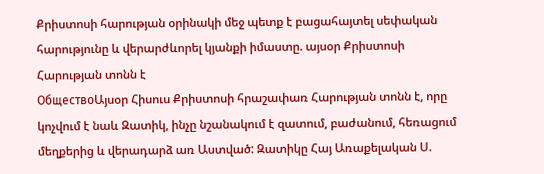Քրիստոսի հարության օրինակի մեջ պետք է բացահայտել սեփական հարությունը և վերարժևորել կյանքի իմաստը. այսօր Քրիստոսի Հարության տոնն է
ОбществоԱյսօր Հիսուս Քրիստոսի հրաշափառ Հարության տոնն է, որը կոչվում է նաև Զատիկ, ինչը նշանակում է զատում, բաժանում, հեռացում մեղքերից և վերադարձ առ Աստված: Զատիկը Հայ Առաքելական Ս.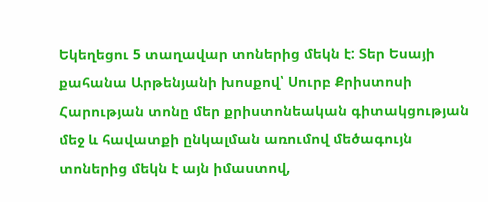Եկեղեցու 5 տաղավար տոներից մեկն է: Տեր Եսայի քահանա Արթենյանի խոսքով՝ Սուրբ Քրիստոսի Հարության տոնը մեր քրիստոնեական գիտակցության մեջ և հավատքի ընկալման առումով մեծագույն տոներից մեկն է այն իմաստով,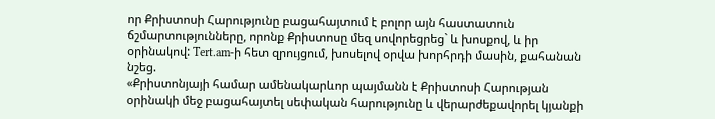որ Քրիստոսի Հարությունը բացահայտում է բոլոր այն հաստատուն ճշմարտությունները, որոնք Քրիստոսը մեզ սովորեցրեց` և խոսքով, և իր օրինակով: Tert.am-ի հետ զրույցում, խոսելով օրվա խորհրդի մասին, քահանան նշեց.
«Քրիստոնյայի համար ամենակարևոր պայմանն է Քրիստոսի Հարության օրինակի մեջ բացահայտել սեփական հարությունը և վերարժեքավորել կյանքի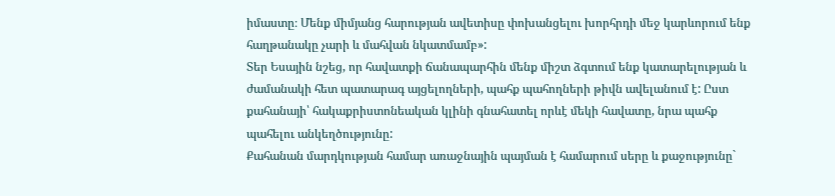իմաստը։ Մենք միմյանց հարության ավետիսը փոխանցելու խորհրդի մեջ կարևորում ենք հաղթանակը չարի և մահվան նկատմամբ»:
Տեր Եսային նշեց, որ հավատքի ճանապարհին մենք միշտ ձգտում ենք կատարելության և ժամանակի հետ պատարագ այցելողների, պահք պահողների թիվն ավելանում է: Ըստ քահանայի՝ հակաքրիստոնեական կլինի գնահատել որևէ մեկի հավատը, նրա պահք պահելու անկեղծությունը:
Քահանան մարդկության համար առաջնային պայման է համարում սերը և քաջությունը`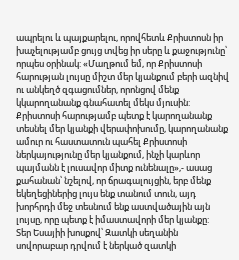ապրելու և պայքարելու, որովհետև Քրիստոսն իր խաչելությամբ ցույց տվեց իր սերը և քաջությունը՝ որպես օրինակ: «Մաղթում եմ, որ Քրիստոսի հարության լույսը միշտ մեր կյանքում բերի ազնիվ ու անկեղծ զգացումներ, որոնցով մենք կկարողանանք գնահատել մեկս մյուսին: Քրիստոսի հարությամբ պետք է կարողանանք տեսնել մեր կյանքի վերափոխումը, կարողանանք ամուր ու հաստատուն պահել Քրիստոսի ներկայությունը մեր կյանքում, ինչի կարևոր պայմանն է լուսավոր միտք ունենալը»,- ասաց քահանան՝ նշելով, որ ճրագալույցին, երբ մենք եկեղեցիներից լույս ենք տանում տուն, այդ խորհրդի մեջ տեսնում ենք աստվածային այն լույսը, որը պետք է իմաստավորի մեր կյանքը:
Տեր Եսայիի խոսքով՝ Զատկի սեղանին սովորաբար դրվում է ներկած զատկի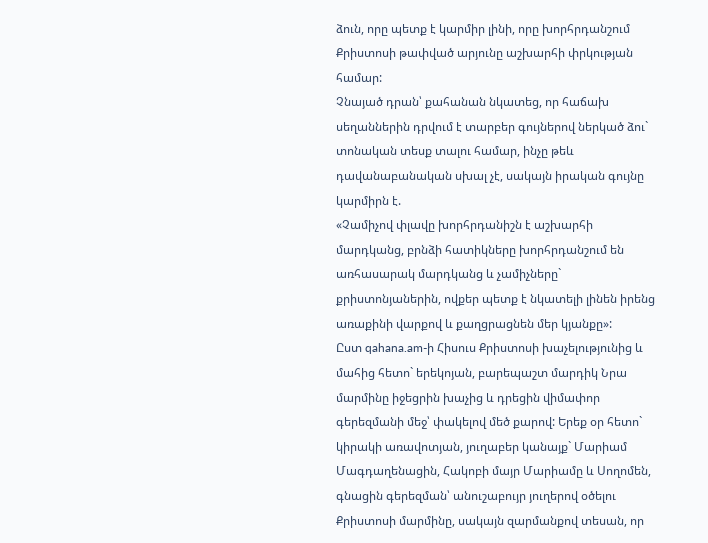ձուն, որը պետք է կարմիր լինի, որը խորհրդանշում Քրիստոսի թափված արյունը աշխարհի փրկության համար:
Չնայած դրան՝ քահանան նկատեց, որ հաճախ սեղաններին դրվում է տարբեր գույներով ներկած ձու` տոնական տեսք տալու համար, ինչը թեև դավանաբանական սխալ չէ, սակայն իրական գույնը կարմիրն է.
«Չամիչով փլավը խորհրդանիշն է աշխարհի մարդկանց, բրնձի հատիկները խորհրդանշում են առհասարակ մարդկանց և չամիչները` քրիստոնյաներին, ովքեր պետք է նկատելի լինեն իրենց առաքինի վարքով և քաղցրացնեն մեր կյանքը»:
Ըստ qahana.am-ի Հիսուս Քրիստոսի խաչելությունից և մահից հետո` երեկոյան, բարեպաշտ մարդիկ Նրա մարմինը իջեցրին խաչից և դրեցին վիմափոր գերեզմանի մեջ՝ փակելով մեծ քարով: Երեք օր հետո` կիրակի առավոտյան, յուղաբեր կանայք` Մարիամ Մագդաղենացին, Հակոբի մայր Մարիամը և Սողոմեն, գնացին գերեզման՝ անուշաբույր յուղերով օծելու Քրիստոսի մարմինը, սակայն զարմանքով տեսան, որ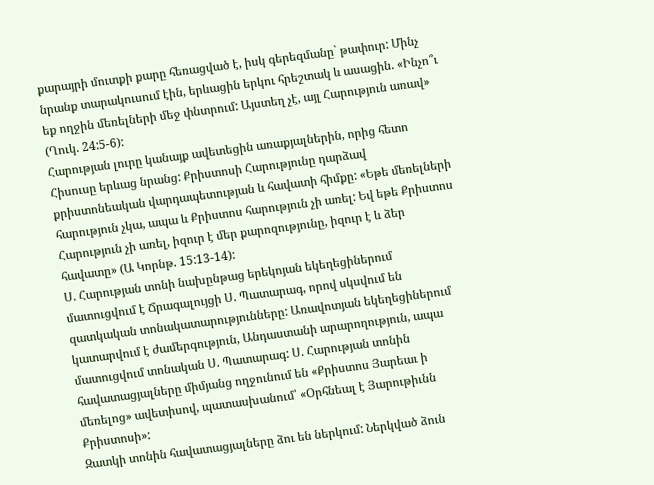քարայրի մուտքի քարը հեռացված է, իսկ գերեզմանը` թափուր: Մինչ նրանք տարակուսում էին, երևացին երկու հրեշտակ և ասացին. «Ինչո՞ւ եք ողջին մեռելների մեջ փնտրում: Այստեղ չէ, այլ Հարություն առավ» (Ղուկ. 24:5-6):
Հարության լուրը կանայք ավետեցին առաքյալներին, որից հետո Հիսուսը երևաց նրանց: Քրիստոսի Հարությունը դարձավ քրիստոնեական վարդապետության և հավատի հիմքը: «Եթե մեռելների հարություն չկա, ապա և Քրիստոս հարություն չի առել: Եվ եթե Քրիստոս Հարություն չի առել, իզուր է մեր քարոզությունը, իզուր է և ձեր հավատը» (Ա Կորնթ. 15:13-14):
Ս. Հարության տոնի նախընթաց երեկոյան եկեղեցիներում մատուցվում է Ճրագալույցի Ս. Պատարագ, որով սկսվում են զատկական տոնակատարությունները: Առավոտյան եկեղեցիներում կատարվում է ժամերգություն, Անդաստանի արարողություն, ապա մատուցվում տոնական Ս. Պատարագ: Ս. Հարության տոնին հավատացյալները միմյանց ողջունում են «Քրիստոս Յարեաւ ի մեռելոց» ավետիսով, պատասխանում՝ «Օրհնեալ է Յարութիւնն Քրիստոսի»:
Զատկի տոնին հավատացյալները ձու են ներկում: Ներկված ձուն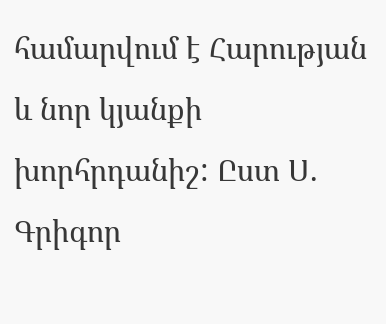համարվում է Հարության և նոր կյանքի խորհրդանիշ: Ըստ Ս. Գրիգոր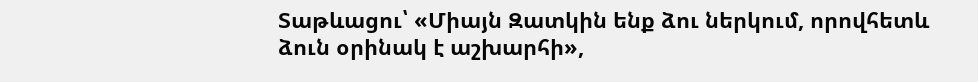Տաթևացու՝ «Միայն Զատկին ենք ձու ներկում, որովհետև ձուն օրինակ է աշխարհի»,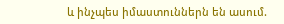և ինչպես իմաստուններն են ասում.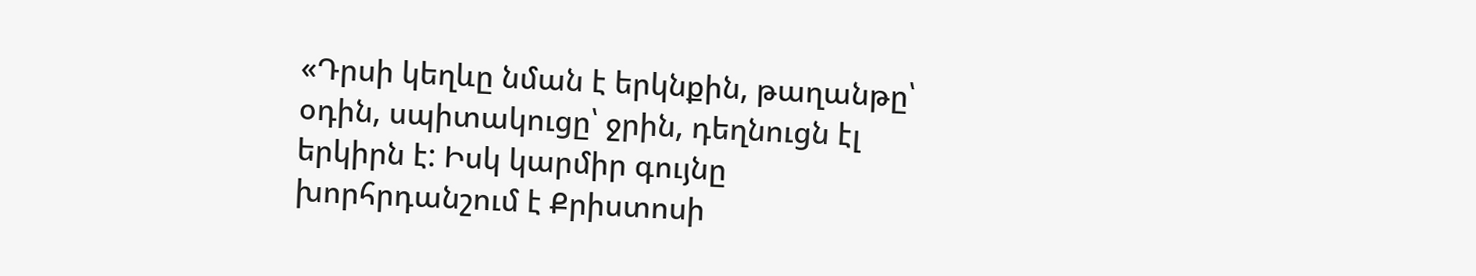«Դրսի կեղևը նման է երկնքին, թաղանթը՝ օդին, սպիտակուցը՝ ջրին, դեղնուցն էլ երկիրն է: Իսկ կարմիր գույնը խորհրդանշում է Քրիստոսի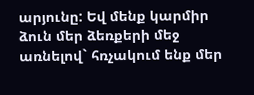արյունը: Եվ մենք կարմիր ձուն մեր ձեռքերի մեջ առնելով` հռչակում ենք մեր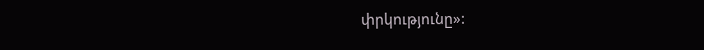փրկությունը»: